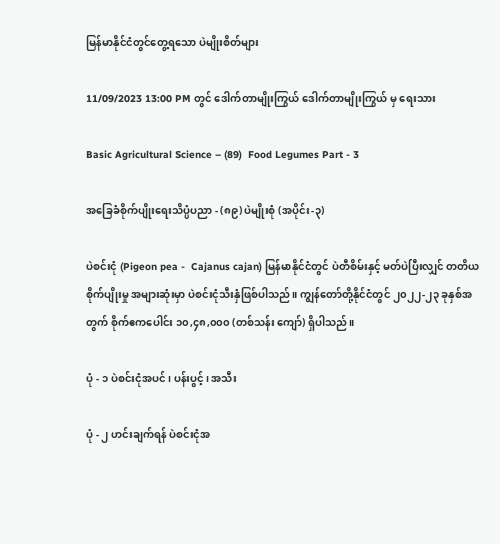မြန်မာနိုင်ငံတွင်တွေ့ရသော ပဲမျိုးစိတ်များ

11/09/2023 13:00 PM တွင် ဒေါက်တာမျိုးကြွယ် ဒေါက်တာမျိုးကြွယ် မှ ရေးသား

Basic Agricultural Science – (89)  Food Legumes Part - 3

အခြေခံစိုက်ပျိုးရေးသိပ္ပံပညာ - (၈၉) ပဲမျိုးစုံ (အပိုင်း-၃)

ပဲစင်းငုံ (Pigeon pea -  Cajanus cajan) မြန်မာနိုင်ငံတွင် ပဲတီစိမ်းနှင့် မတ်ပဲပြီးလျှင် တတိယစိုက်ပျိုးမှု အများဆုံးမှာ ပဲစင်းငုံသီးနှံဖြစ်ပါသည်။ ကျွန်တော်တို့နိုင်ငံတွင် ၂၀၂၂-၂၃ ခုနှစ်အတွက် စိုက်ဧကပေါင်း ၁၀,၄၈,၀၀၀ (တစ်သန်း ကျော်) ရှိပါသည်။

ပုံ - ၁ ပဲစင်းငုံအပင်၊ ပန်းပွင့်၊ အသီး

ပုံ - ၂ ဟင်းချက်ရန် ပဲစင်းငုံအ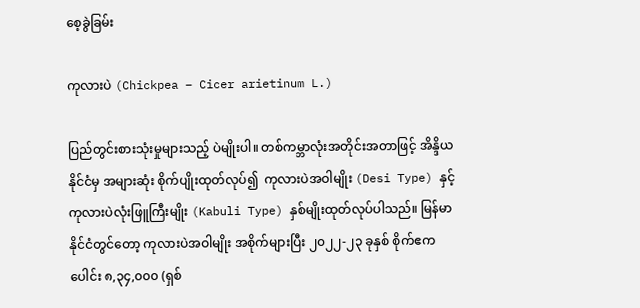စေ့ခွဲခြမ်း

ကုလားပဲ (Chickpea – Cicer arietinum L.)

ပြည်တွင်းစားသုံးမှုများသည့် ပဲမျိုးပါ။ တစ်ကမ္ဘာလုံးအတိုင်းအတာဖြင့် အိန္ဒိယနိုင်ငံမှ အများဆုံး စိုက်ပျိုးထုတ်လုပ်၍  ကုလားပဲအဝါမျိုး (Desi Type) နှင့် ကုလားပဲလုံးဖြူကြီးမျိုး (Kabuli Type) နှစ်မျိုးထုတ်လုပ်ပါသည်။ မြန်မာနိုင်ငံတွင်တော့ ကုလားပဲအဝါမျိုး အစိုက်များပြီး ၂၀၂၂-၂၃ ခုနှစ် စိုက်ဧကပေါင်း ၈,၃၄,၀၀၀ (ရှစ်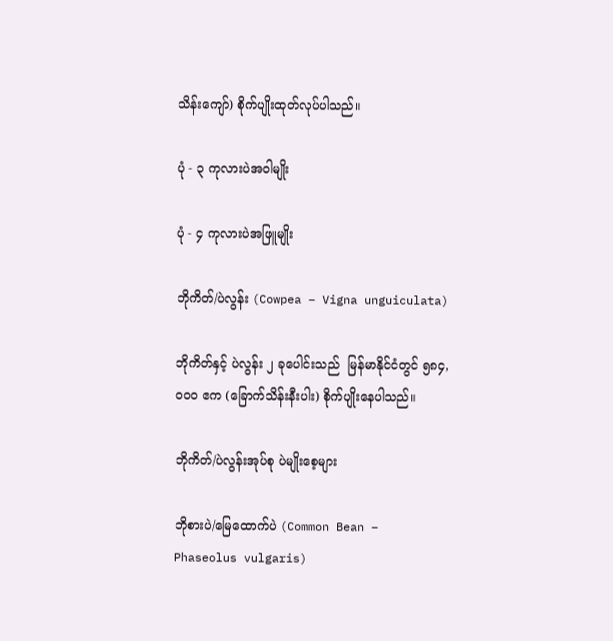သိန်းကျော်) စိုက်ပျိုးထုတ်လုပ်ပါသည်။

ပုံ - ၃ ကုလားပဲအဝါမျိုး

ပုံ - ၄ ကုလားပဲအဖြူမျိုး

ဘိုကိတ်/ပဲလွန်း (Cowpea – Vigna unguiculata)

ဘိုကိတ်နှင့် ပဲလွန်း ၂ ခုပေါင်းသည်  မြန်မာနိုင်ငံတွင် ၅၈၄,၀၀၀ ဧက (ခြောက်သိန်းနီးပါး) စိုက်ပျိုးနေပါသည်။

ဘိုကိတ်/ပဲလွန်းအုပ်စု ပဲမျိုးစေ့များ

ဘိုစားပဲ/မြေထောက်ပဲ (Common Bean – Phaseolus vulgaris)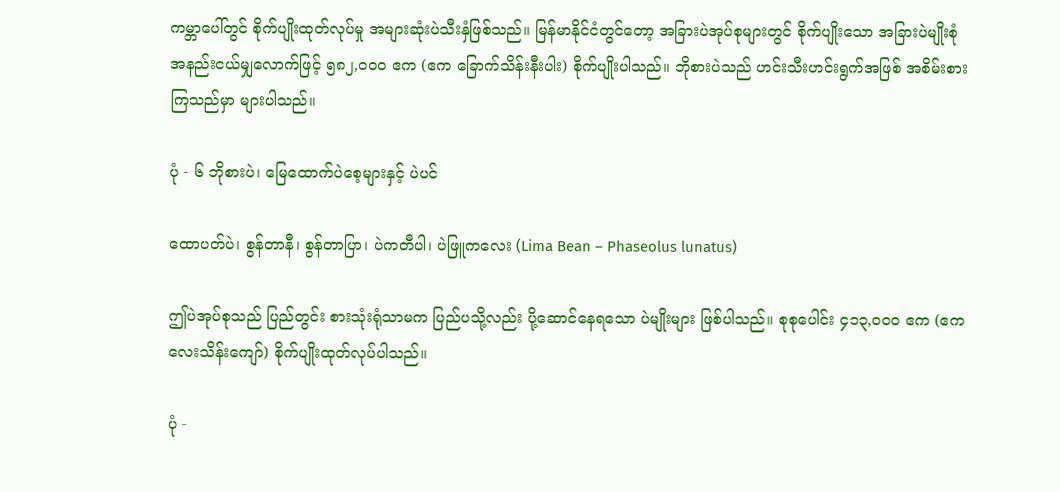ကမ္ဘာပေါ်တွင် စိုက်ပျိုးထုတ်လုပ်မှု အများဆုံးပဲသီးနှံဖြစ်သည်။ မြန်မာနိုင်ငံတွင်တော့ အခြားပဲအုပ်စုများတွင် စိုက်ပျိုးသော အခြားပဲမျိုးစုံ အနည်းငယ်မျှလောက်ဖြင့် ၅၈၂,၀၀၀ ဧက (ဧက ခြောက်သိန်းနီးပါး) စိုက်ပျိုးပါသည်။ ဘိုစားပဲသည် ဟင်းသီးဟင်းရွက်အဖြစ် အစိမ်းစားကြသည်မှာ များပါသည်။

ပုံ - ၆ ဘိုစားပဲ၊ မြေထောက်ပဲစေ့များနှင့် ပဲပင်

ထောပတ်ပဲ၊ စွန်တာနီ၊ စွန်တာပြာ၊ ပဲကတီပါ၊ ပဲဖြူကလေး (Lima Bean – Phaseolus lunatus)

ဤပဲအုပ်စုသည် ပြည်တွင်း စားသုံးရုံသာမက ပြည်ပသို့လည်း ပို့ဆောင်နေရသော ပဲမျိုးများ ဖြစ်ပါသည်။ စုစုပေါင်း ၄၁၃,၀၀၀ ဧက (ဧက လေးသိန်းကျော်) စိုက်ပျိုးထုတ်လုပ်ပါသည်။

ပုံ -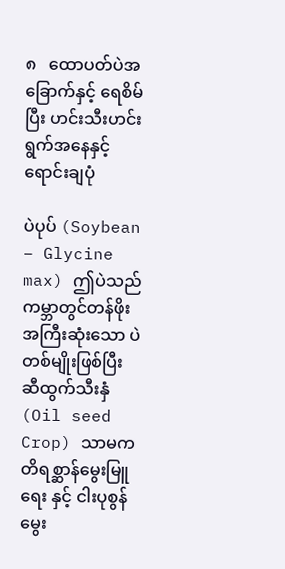၈   ထောပတ်ပဲအခြောက်နှင့် ရေစိမ်ပြီး ဟင်းသီးဟင်းရွက်အနေနှင့်ရောင်းချပုံ

ပဲပုပ် (Soybean – Glycine max) ဤပဲသည် ကမ္ဘာတွင်တန်ဖိုးအကြီးဆုံးသော ပဲတစ်မျိုးဖြစ်ပြီး ဆီထွက်သီးနှံ (Oil seed Crop) သာမက တိရစ္ဆာန်မွေးမြူရေး နှင့် ငါးပုစွန်မွေး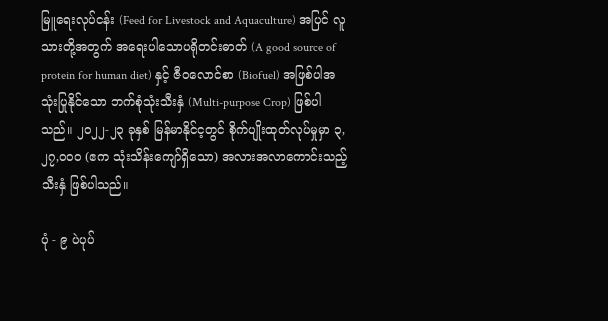မြူရေးလုပ်ငန်း (Feed for Livestock and Aquaculture) အပြင် လူသားတို့အတွက် အရေးပါသောပရိုတင်းဓာတ် (A good source of protein for human diet) နှင့် ဇီဝလောင်စာ (Biofuel) အဖြစ်ပါအသုံးပြုနိုင်သော ဘက်စုံသုံးသီးနှံ (Multi-purpose Crop) ဖြစ်ပါသည်။ ၂၀၂၂-၂၃ ခုနှစ် မြန်မာနိုင်င့တွင် စိုက်ပျိုးထုတ်လုပ်မှုမှာ ၃,၂၇,၀၀၀ (ဧက သုံးသိန်းကျော်ရှိသော) အလားအလာကောင်းသည့် သီးနှံ ဖြစ်ပါသည်။

ပုံ - ၉ ပဲပုပ်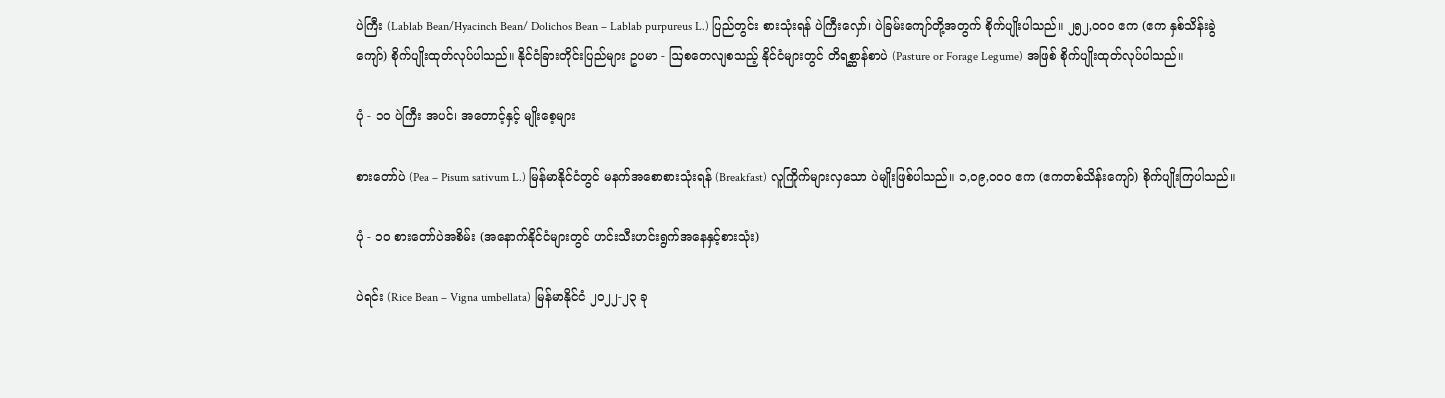ပဲကြီး (Lablab Bean/Hyacinch Bean/ Dolichos Bean – Lablab purpureus L.) ပြည်တွင်း စားသုံးရန် ပဲကြီးလှော်၊ ပဲခြမ်းကျော်တို့အတွက် စိုက်ပျိုးပါသည်။ ၂၅၂,၀၀၀ ဧက (ဧက နှစ်သိန်းခွဲကျော်) စိုက်ပျိုးထုတ်လုပ်ပါသည်။ နိုင်ငံခြားတိုင်းပြည်များ ဥပမာ - ဩစတေလျစသည့် နိုင်ငံများတွင် တိရစ္ဆာန်စာပဲ (Pasture or Forage Legume) အဖြစ် စိုက်ပျိုးထုတ်လုပ်ပါသည်။

ပုံ - ၁၀ ပဲကြီး အပင်၊ အတောင့်နှင့် မျိုးစေ့များ

စားတော်ပဲ (Pea – Pisum sativum L.) မြန်မာနိုင်ငံတွင် မနက်အစောစားသုံးရန် (Breakfast) လူကြိုက်များလှသော ပဲမျိုးဖြစ်ပါသည်။ ၁,၀၉,၀၀၀ ဧက (ဧကတစ်သိန်းကျော်) စိုက်ပျိုးကြပါသည်။

ပုံ - ၁၀ စားတော်ပဲအစိမ်း (အနောက်နိုင်ငံများတွင် ဟင်းသီးဟင်းရွက်အနေနှင့်စားသုံး)

ပဲရင်း (Rice Bean – Vigna umbellata) မြန်မာနိုင်ငံ ၂၀၂၂-၂၃ ခု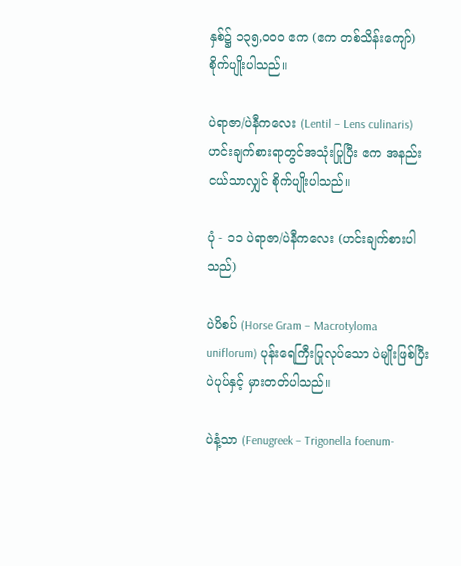နှစ်၌ ၁၃၅,၀၀၀ ဧက (ဧက တစ်သိန်းကျော်) စိုက်ပျိုးပါသည်။

ပဲရာဇာ/ပဲနီကလေး (Lentil – Lens culinaris) ဟင်းချက်စားရာတွင်အသုံးပြုပြီး ဧက အနည်းငယ်သာလျှင် စိုက်ပျိုးပါသည်။

ပုံ - ၁၁ ပဲရာဇာ/ပဲနီကလေး (ဟင်းချက်စားပါသည်)

ပဲပိစပ် (Horse Gram – Macrotyloma uniflorum) ပုန်းရေကြီးပြုလုပ်သော ပဲမျိုးဖြစ်ပြီး ပဲပုပ်နှင့် မှားတတ်ပါသည်။

ပဲနံ့သာ (Fenugreek – Trigonella foenum-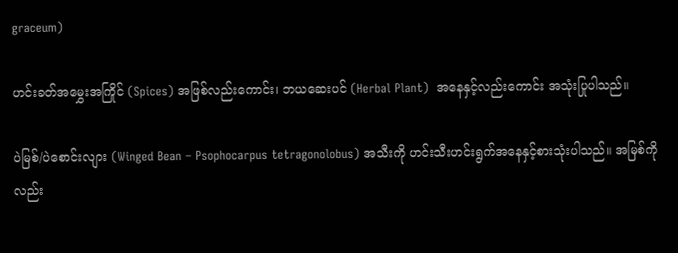graceum)

ဟင်းခတ်အမွှေးအကြိုင် (Spices) အဖြစ်လည်းကောင်း၊ ဘယဆေးပင် (Herbal Plant)  အနေနှင့်လည်းကောင်း အသုံးပြုပါသည်။

ပဲမြစ်/ပဲစောင်းလျား (Winged Bean – Psophocarpus tetragonolobus) အသီးကို ဟင်းသီးဟင်းရွက်အနေနှင့်စားသုံးပါသည်။ အမြစ်ကိုလည်း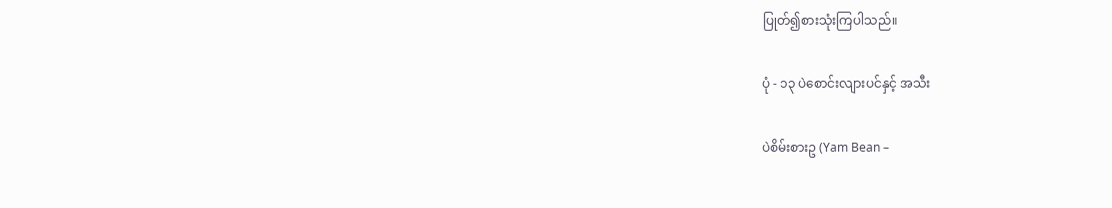ပြုတ်၍စားသုံးကြပါသည်။

ပုံ - ၁၃ ပဲစောင်းလျားပင်နှင့် အသီး

ပဲစိမ်းစားဥ (Yam Bean –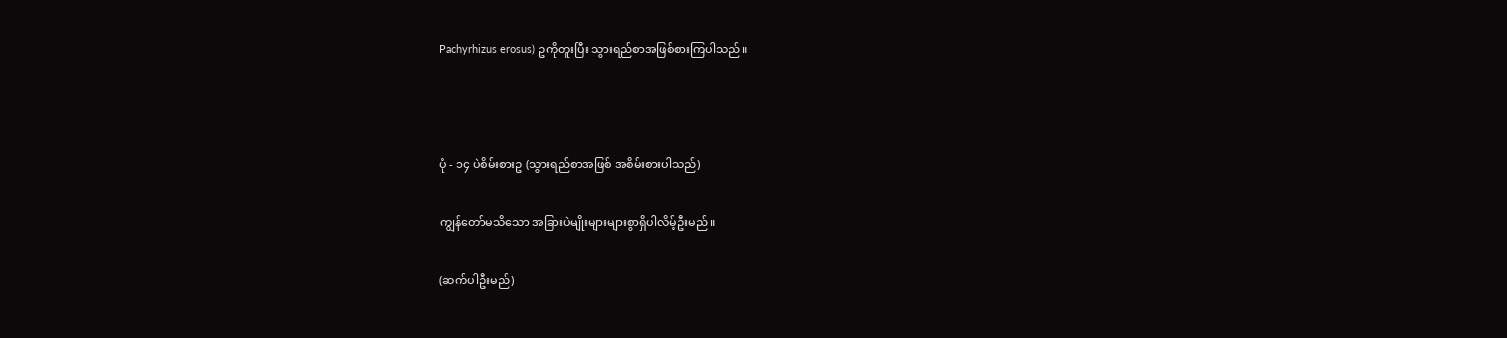Pachyrhizus erosus) ဥကိုတူးပြီး သွားရည်စာအဖြစ်စားကြပါသည်။



ပုံ - ၁၄ ပဲစိမ်းစားဥ (သွားရည်စာအဖြစ် အစိမ်းစားပါသည်)

ကျွန်တော်မသိသော အခြားပဲမျိုးများများစွာရှိပါလိမ့်ဦးမည်။

(ဆက်ပါဦးမည်)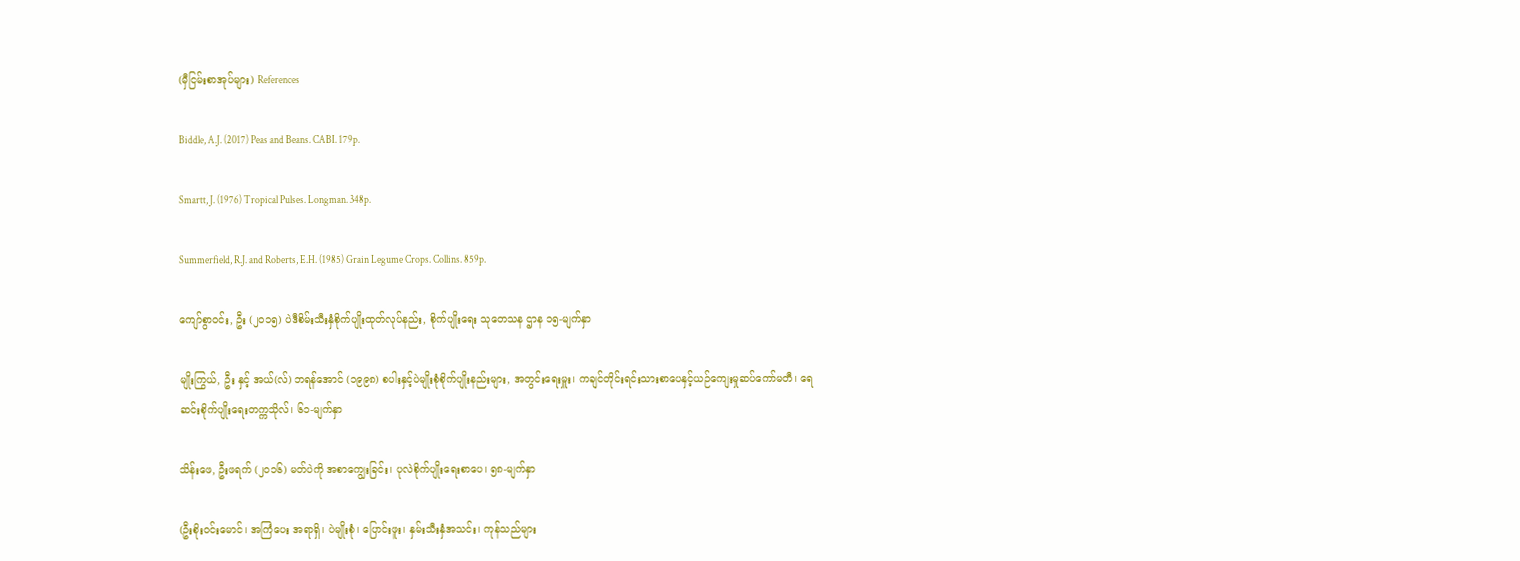(မှီငြမ်းစာအုပ်များ) References

Biddle, A.J. (2017) Peas and Beans. CABI. 179p.

Smartt, J. (1976) Tropical Pulses. Longman. 348p.

Summerfield, R.J. and Roberts, E.H. (1985) Grain Legume Crops. Collins. 859p.

ကျော်စွာဝင်း, ဦး (၂၀၁၅) ပဲဒီစိမ်းသီးနှံစိုက်ပျိုးထုတ်လုပ်နည်း, စိုက်ပျိုးရေး သုတေသန ဌာန ၁၅-မျက်နှာ

မျိုးကြွယ်, ဦး နှင့် အယ်(လ်) ဘရန်အောင် (၁၉၉၈) စပါးနှင့်ပဲမျိုးစုံစိုက်ပျိုးနည်းများ, အတွင်းရေးမှူး၊ ကချင်တိုင်းရင်းသားစာပေနှင့်ယဉ်ကျေးမှုဆပ်ကော်မတီ၊ ရေဆင်းစိုက်ပျိုးရေးတက္ကသိုလ်၊ ၆၁-မျက်နှာ

သိန်းဖေ, ဦးဖရက် (၂၀၁၆) မတ်ပဲကို အစာကျွေးခြင်း၊ ပုလဲစိုက်ပျိုးရေးစာပေ၊ ၅၈-မျက်နှာ

(ဦးစိုးဝင်းမောင်၊ အကြံပေး အရာရှိ၊ ပဲမျိုးစုံ၊ ပြောင်းဖူး၊ နှမ်းသီးနှံအသင်း၊ ကုန်သည်များ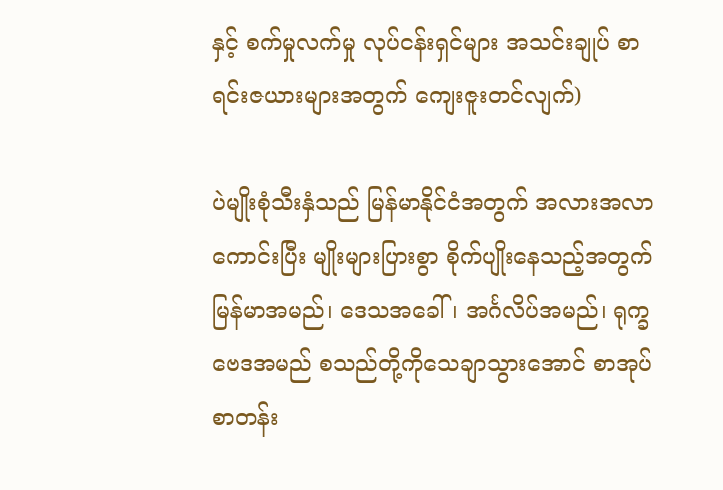နှင့် စက်မှုလက်မှု လုပ်ငန်းရှင်များ အသင်းချုပ် စာရင်းဇယားများအတွက် ကျေးဇူးတင်လျက်)

ပဲမျိုးစုံသီးနှံသည် မြန်မာနိုင်ငံအတွက် အလားအလာကောင်းပြီး မျိုးများပြားစွာ စိုက်ပျိုးနေသည့်အတွက် မြန်မာအမည်၊ ဒေသအခေါ်၊ အင်္ဂလိပ်အမည်၊ ရုက္ခဗေဒအမည် စသည်တို့ကိုသေချာသွားအောင် စာအုပ်စာတန်း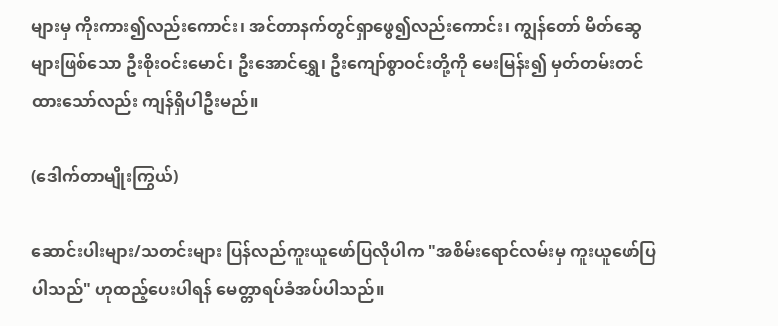များမှ ကိုးကား၍လည်းကောင်း၊ အင်တာနက်တွင်ရှာဖွေ၍လည်းကောင်း၊ ကျွန်တော် မိတ်ဆွေများဖြစ်သော ဦးစိုးဝင်းမောင်၊ ဦးအောင်ရွှေ၊ ဦးကျော်စွာဝင်းတို့ကို မေးမြန်း၍ မှတ်တမ်းတင်ထားသော်လည်း ကျန်ရှိပါဦးမည်။

(ဒေါက်တာမျိုးကြွယ်)

ဆောင်းပါးများ/သတင်းများ ပြန်လည်ကူးယူဖော်ပြလိုပါက "အစိမ်းရောင်လမ်းမှ ကူးယူဖော်ပြပါသည်" ဟုထည့်ပေးပါရန် မေတ္တာရပ်ခံအပ်ပါသည်။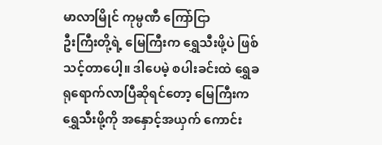မာလာမြိုင် ကုမ္ပဏီ ကြော်ငြာ
ဦးကြီးတို့ရဲ့ မြေကြီးက ရွှေသီးဖို့ပဲ ဖြစ်သင့်တာပေါ့။ ဒါပေမဲ့ စပါးခင်းထဲ ရွှေခရုရောက်လာပြီဆိုရင်တော့ မြေကြီးက ရွှေသီးဖို့ကို အနှောင့်အယှက် ကောင်း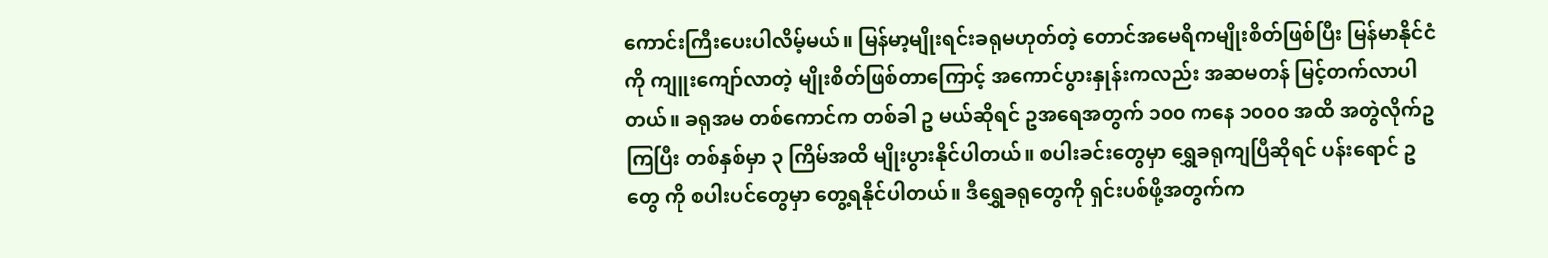ကောင်းကြီးပေးပါလိမ့်မယ်။ မြန်မာ့မျိုးရင်းခရုမဟုတ်တဲ့ တောင်အမေရိကမျိုးစိတ်ဖြစ်ပြီး မြန်မာနိုင်ငံကို ကျူးကျော်လာတဲ့ မျိုးစိတ်ဖြစ်တာကြောင့် အကောင်ပွားနှုန်းကလည်း အဆမတန် မြင့်တက်လာပါတယ်။ ခရုအမ တစ်ကောင်က တစ်ခါ ဥ မယ်ဆိုရင် ဥအရေအတွက် ၁၀၀ ကနေ ၁၀၀၀ အထိ အတွဲလိုက်ဥကြပြီး တစ်နှစ်မှာ ၃ ကြိမ်အထိ မျိုးပွားနိုင်ပါတယ်။ စပါးခင်းတွေမှာ ရွှေခရုကျပြီဆိုရင် ပန်းရောင် ဥ တွေ ကို စပါးပင်တွေမှာ တွေ့ရနိုင်ပါတယ်။ ဒီရွှေခရုတွေကို ရှင်းပစ်ဖို့အတွက်က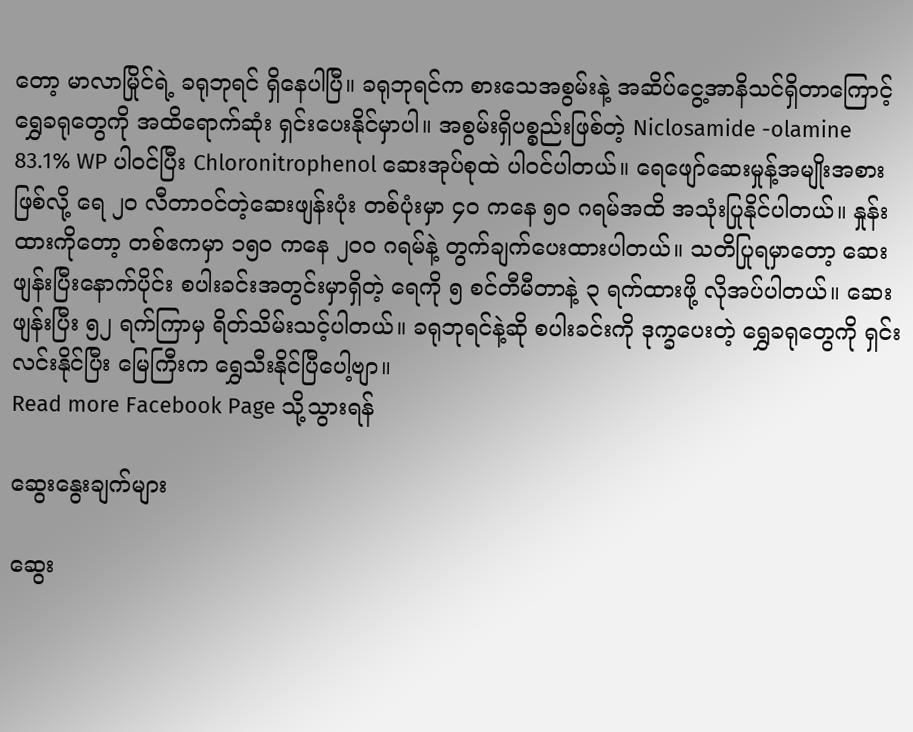တော့ မာလာမြိုင်ရဲ့ ခရုဘုရင် ရှိနေပါပြီ။ ခရုဘုရင်က စားသေအစွမ်းနဲ့ အဆိပ်ငွေ့အာနိသင်ရှိတာကြောင့် ရွှေခရုတွေကို အထိရောက်ဆုံး ရှင်းပေးနိုင်မှာပါ။ အစွမ်းရှိပစ္စည်းဖြစ်တဲ့ Niclosamide -olamine 83.1% WP ပါဝင်ပြီး Chloronitrophenol ဆေးအုပ်စုထဲ ပါဝင်ပါတယ်။ ရေဖျော်ဆေးမှုန့်အမျိုးအစားဖြစ်လို့ ရေ ၂၀ လီတာဝင်တဲ့ဆေးဖျန်းပုံး တစ်ပုံးမှာ ၄၀ ကနေ ၅၀ ဂရမ်အထိ အသုံးပြုနိုင်ပါတယ်။ နှုန်းထားကိုတော့ တစ်ဧကမှာ ၁၅၀ ကနေ ၂၀၀ ဂရမ်နဲ့ တွက်ချက်ပေးထားပါတယ်။ သတိပြုရမှာတော့ ဆေးဖျန်းပြီးနောက်ပိုင်း စပါးခင်းအတွင်းမှာရှိတဲ့ ရေကို ၅ စင်တီမီတာနဲ့ ၃ ရက်ထားဖို့ လိုအပ်ပါတယ်။ ဆေးဖျန်းပြီး ၅၂ ရက်ကြာမှ ရိတ်သိမ်းသင့်ပါတယ်။ ခရုဘုရင်နဲ့ဆို စပါးခင်းကို ဒုက္ခပေးတဲ့ ရွှေခရုတွေကို ရှင်းလင်းနိုင်ပြီး မြေကြီးက ရွှေသီးနိုင်ပြီပေါ့ဗျာ။
Read more Facebook Page သို့သွားရန်

ဆွေးနွေးချက်များ

ဆွေး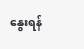နွေးရန်